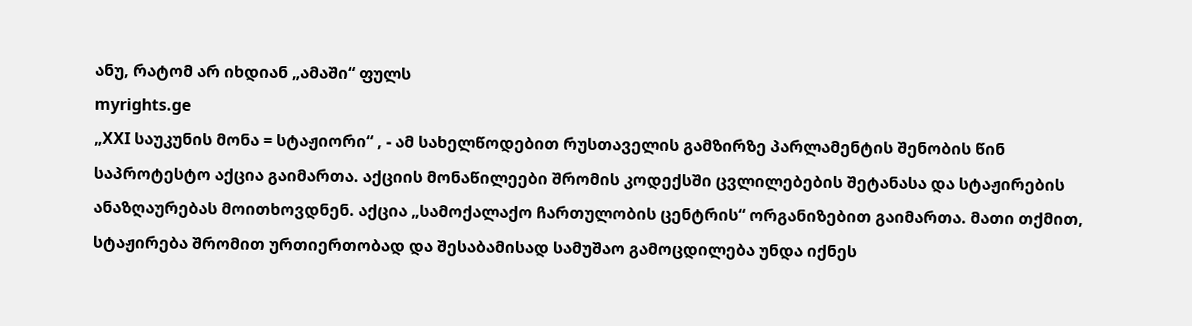ანუ, რატომ არ იხდიან „ამაში“ ფულს
myrights.ge
„XXI საუკუნის მონა = სტაჟიორი“ , - ამ სახელწოდებით რუსთაველის გამზირზე პარლამენტის შენობის წინ საპროტესტო აქცია გაიმართა. აქციის მონაწილეები შრომის კოდექსში ცვლილებების შეტანასა და სტაჟირების ანაზღაურებას მოითხოვდნენ. აქცია „სამოქალაქო ჩართულობის ცენტრის“ ორგანიზებით გაიმართა. მათი თქმით, სტაჟირება შრომით ურთიერთობად და შესაბამისად სამუშაო გამოცდილება უნდა იქნეს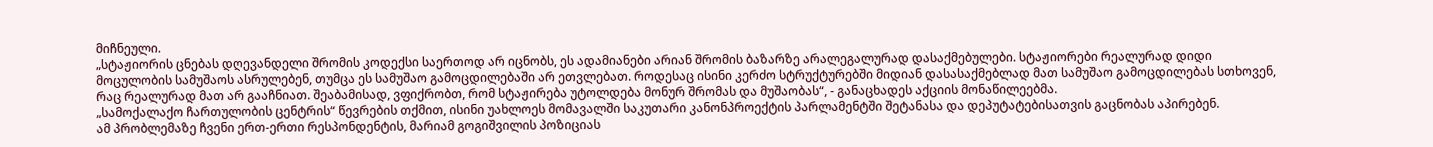მიჩნეული.
„სტაჟიორის ცნებას დღევანდელი შრომის კოდექსი საერთოდ არ იცნობს, ეს ადამიანები არიან შრომის ბაზარზე არალეგალურად დასაქმებულები. სტაჟიორები რეალურად დიდი მოცულობის სამუშაოს ასრულებენ, თუმცა ეს სამუშაო გამოცდილებაში არ ეთვლებათ. როდესაც ისინი კერძო სტრუქტურებში მიდიან დასასაქმებლად მათ სამუშაო გამოცდილებას სთხოვენ, რაც რეალურად მათ არ გააჩნიათ. შეაბამისად, ვფიქრობთ, რომ სტაჟირება უტოლდება მონურ შრომას და მუშაობას“, - განაცხადეს აქციის მონაწილეებმა.
„სამოქალაქო ჩართულობის ცენტრის“ წევრების თქმით, ისინი უახლოეს მომავალში საკუთარი კანონპროექტის პარლამენტში შეტანასა და დეპუტატებისათვის გაცნობას აპირებენ.
ამ პრობლემაზე ჩვენი ერთ-ერთი რესპონდენტის, მარიამ გოგიშვილის პოზიციას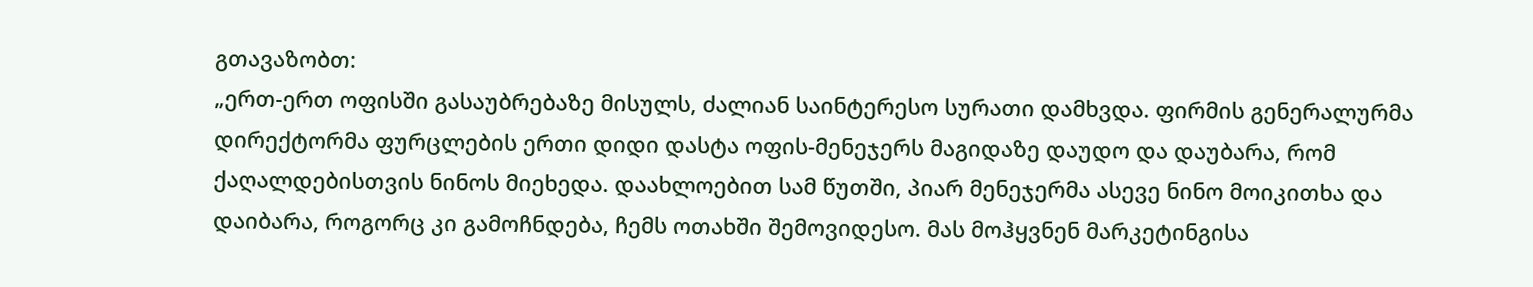გთავაზობთ:
„ერთ-ერთ ოფისში გასაუბრებაზე მისულს, ძალიან საინტერესო სურათი დამხვდა. ფირმის გენერალურმა დირექტორმა ფურცლების ერთი დიდი დასტა ოფის-მენეჯერს მაგიდაზე დაუდო და დაუბარა, რომ ქაღალდებისთვის ნინოს მიეხედა. დაახლოებით სამ წუთში, პიარ მენეჯერმა ასევე ნინო მოიკითხა და დაიბარა, როგორც კი გამოჩნდება, ჩემს ოთახში შემოვიდესო. მას მოჰყვნენ მარკეტინგისა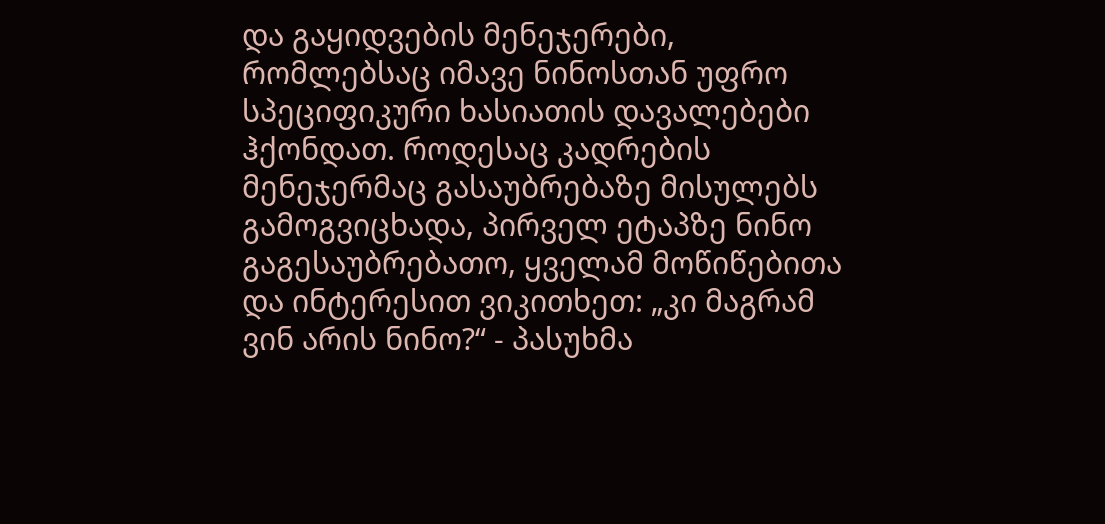და გაყიდვების მენეჯერები, რომლებსაც იმავე ნინოსთან უფრო სპეციფიკური ხასიათის დავალებები ჰქონდათ. როდესაც კადრების მენეჯერმაც გასაუბრებაზე მისულებს გამოგვიცხადა, პირველ ეტაპზე ნინო გაგესაუბრებათო, ყველამ მოწიწებითა და ინტერესით ვიკითხეთ: „კი მაგრამ ვინ არის ნინო?“ - პასუხმა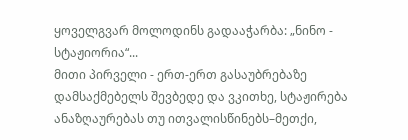ყოველგვარ მოლოდინს გადააჭარბა: „ნინო - სტაჟიორია“...
მითი პირველი - ერთ-ერთ გასაუბრებაზე დამსაქმებელს შევბედე და ვკითხე, სტაჟირება ანაზღაურებას თუ ითვალისწინებს–მეთქი,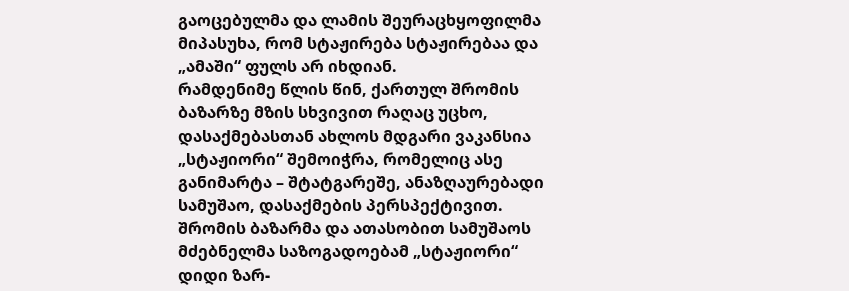გაოცებულმა და ლამის შეურაცხყოფილმა მიპასუხა, რომ სტაჟირება სტაჟირებაა და „ამაში“ ფულს არ იხდიან.
რამდენიმე წლის წინ, ქართულ შრომის ბაზარზე მზის სხვივით რაღაც უცხო, დასაქმებასთან ახლოს მდგარი ვაკანსია „სტაჟიორი“ შემოიჭრა, რომელიც ასე განიმარტა – შტატგარეშე, ანაზღაურებადი სამუშაო, დასაქმების პერსპექტივით. შრომის ბაზარმა და ათასობით სამუშაოს მძებნელმა საზოგადოებამ „სტაჟიორი“ დიდი ზარ-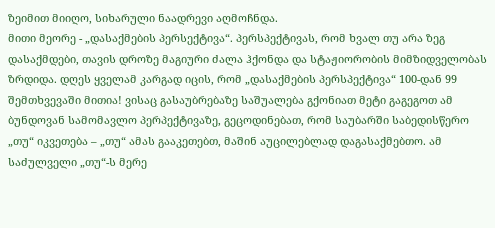ზეიმით მიიღო, სიხარული ნაადრევი აღმოჩნდა.
მითი მეორე - „დასაქმების პერსექტივა“. პერსპექტივას, რომ ხვალ თუ არა ზეგ დასაქმდები, თავის დროზე მაგიური ძალა ჰქონდა და სტაჟიორობის მიმზიდველობას ზრდიდა. დღეს ყველამ კარგად იცის, რომ „დასაქმების პერსპექტივა“ 100-დან 99 შემთხვევაში მითია! ვისაც გასაუბრებაზე საშუალება გქონიათ მეტი გაგეგოთ ამ ბუნდოვან სამომავლო პერპექტივაზე, გეცოდინებათ, რომ საუბარში საბედისწერო „თუ“ იკვეთება – „თუ“ ამას გააკეთებთ, მაშინ აუცილებლად დაგასაქმებთო. ამ საძულველი „თუ“-ს მერე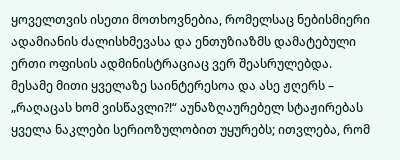ყოველთვის ისეთი მოთხოვნებია, რომელსაც ნებისმიერი ადამიანის ძალისხმევასა და ენთუზიაზმს დამატებული ერთი ოფისის ადმინისტრაციაც ვერ შეასრულებდა.
მესამე მითი ყველაზე საინტერესოა და ასე ჟღერს – „რაღაცას ხომ ვისწავლი?!“ აუნაზღაურებელ სტაჟირებას ყველა ნაკლები სერიოზულობით უყურებს; ითვლება, რომ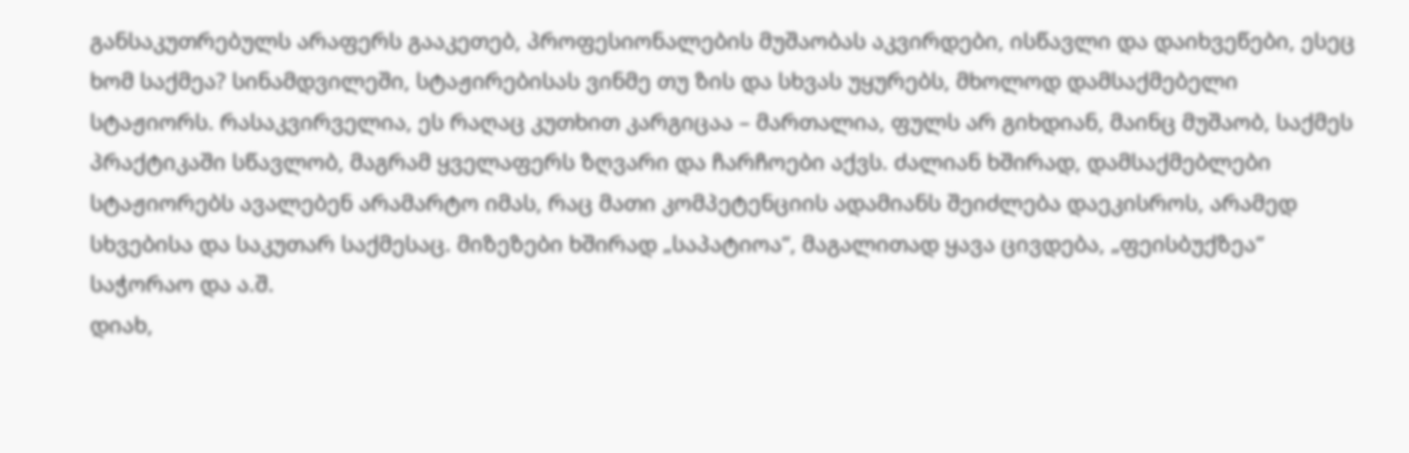განსაკუთრებულს არაფერს გააკეთებ, პროფესიონალების მუშაობას აკვირდები, ისწავლი და დაიხვეწები, ესეც ხომ საქმეა? სინამდვილეში, სტაჟირებისას ვინმე თუ ზის და სხვას უყურებს, მხოლოდ დამსაქმებელი სტაჟიორს. რასაკვირველია, ეს რაღაც კუთხით კარგიცაა – მართალია, ფულს არ გიხდიან, მაინც მუშაობ, საქმეს პრაქტიკაში სწავლობ, მაგრამ ყველაფერს ზღვარი და ჩარჩოები აქვს. ძალიან ხშირად, დამსაქმებლები სტაჟიორებს ავალებენ არამარტო იმას, რაც მათი კომპეტენციის ადამიანს შეიძლება დაეკისროს, არამედ სხვებისა და საკუთარ საქმესაც. მიზეზები ხშირად „საპატიოა“, მაგალითად ყავა ცივდება, „ფეისბუქზეა“ საჭორაო და ა.შ.
დიახ,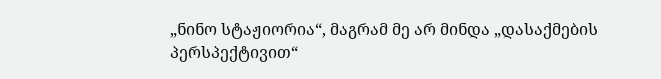„ნინო სტაჟიორია“, მაგრამ მე არ მინდა „დასაქმების პერსპექტივით“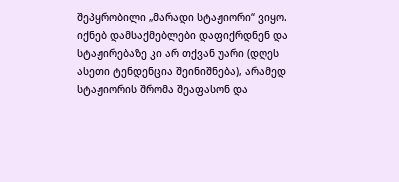შეპყრობილი „მარადი სტაჟიორი“ ვიყო. იქნებ დამსაქმებლები დაფიქრდნენ და სტაჟირებაზე კი არ თქვან უარი (დღეს ასეთი ტენდენცია შეინიშნება), არამედ სტაჟიორის შრომა შეაფასონ და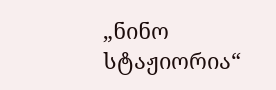„ნინო სტაჟიორია“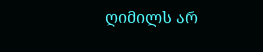ღიმილს არ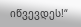იწვევდეს!“